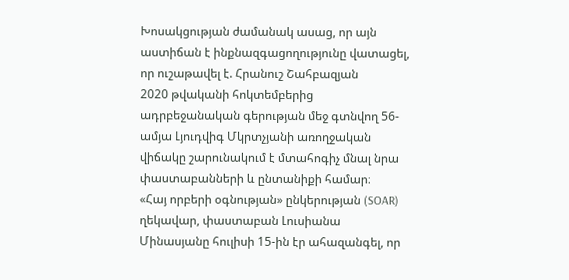Խոսակցության ժամանակ ասաց, որ այն աստիճան է ինքնազգացողությունը վատացել, որ ուշաթավել է. Հրանուշ Շահբազյան
2020 թվականի հոկտեմբերից ադրբեջանական գերության մեջ գտնվող 56-ամյա Լյուդվիգ Մկրտչյանի առողջական վիճակը շարունակում է մտահոգիչ մնալ նրա փաստաբանների և ընտանիքի համար։
«Հայ որբերի օգնության» ընկերության (SOAR) ղեկավար, փաստաբան Լուսիանա Մինասյանը հուլիսի 15-ին էր ահազանգել, որ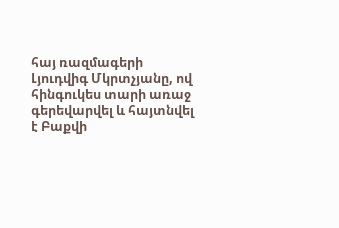հայ ռազմագերի Լյուդվիգ Մկրտչյանը, ով հինգուկես տարի առաջ գերեվարվել և հայտնվել է Բաքվի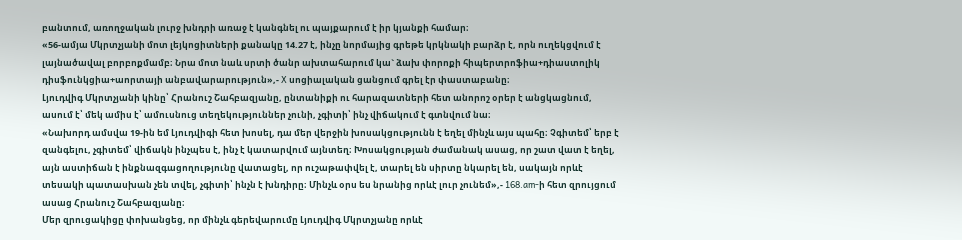բանտում, առողջական լուրջ խնդրի առաջ է կանգնել ու պայքարում է իր կյանքի համար։
«56-ամյա Մկրտչյանի մոտ լեյկոցիտների քանակը 14.27 է, ինչը նորմայից գրեթե կրկնակի բարձր է, որն ուղեկցվում է լայնածավալ բորբոքմամբ։ Նրա մոտ նաև սրտի ծանր ախտահարում կա` ձախ փորոքի հիպերտրոֆիա+դիաստոլիկ դիսֆունկցիա+աորտայի անբավարարություն»,- X սոցիալական ցանցում գրել էր փաստաբանը։
Լյուդվիգ Մկրտչյանի կինը՝ Հրանուշ Շահբազյանը, ընտանիքի ու հարազատների հետ անորոշ օրեր է անցկացնում, ասում է՝ մեկ ամիս է՝ ամուսնուց տեղեկություններ չունի, չգիտի՝ ինչ վիճակում է գտնվում նա։
«Նախորդ ամսվա 19-ին եմ Լյուդվիգի հետ խոսել, դա մեր վերջին խոսակցությունն է եղել մինչև այս պահը։ Չգիտեմ՝ երբ է զանգելու, չգիտեմ՝ վիճակն ինչպես է, ինչ է կատարվում այնտեղ։ Խոսակցության ժամանակ ասաց, որ շատ վատ է եղել, այն աստիճան է ինքնազգացողությունը վատացել, որ ուշաթափվել է, տարել են սիրտը նկարել են, սակայն որևէ տեսակի պատասխան չեն տվել, չգիտի՝ ինչն է խնդիրը։ Մինչև օրս ես նրանից որևէ լուր չունեմ»,- 168.am-ի հետ զրույցում ասաց Հրանուշ Շահբազյանը։
Մեր զրուցակիցը փոխանցեց, որ մինչև գերեվարումը Լյուդվիգ Մկրտչյանը որևէ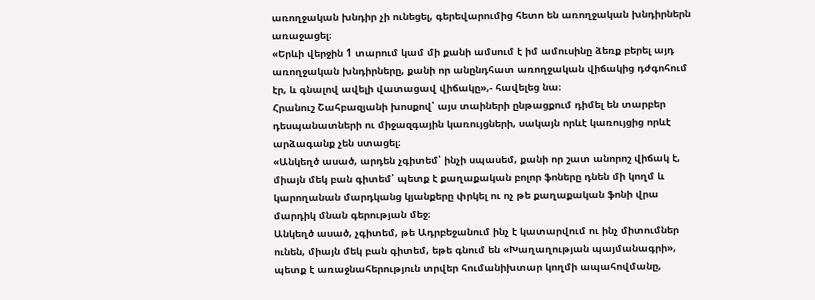առողջական խնդիր չի ունեցել, գերեվարումից հետո են առողջական խնդիրներն առաջացել։
«Երևի վերջին 1 տարում կամ մի քանի ամսում է իմ ամուսինը ձեռք բերել այդ առողջական խնդիրները, քանի որ անընդհատ առողջական վիճակից դժգոհում էր, և գնալով ավելի վատացավ վիճակը»,- հավելեց նա։
Հրանուշ Շահբազյանի խոսքով՝ այս տաիների ընթացքում դիմել են տարբեր դեսպանատների ու միջազգային կառույցների, սակայն որևէ կառույցից որևէ արձագանք չեն ստացել։
«Անկեղծ ասած, արդեն չգիտեմ՝ ինչի սպասեմ, քանի որ շատ անորոշ վիճակ է, միայն մեկ բան գիտեմ՝ պետք է քաղաքական բոլոր ֆոները դնեն մի կողմ և կարողանան մարդկանց կյանքերը փրկել ու ոչ թե քաղաքական ֆոնի վրա մարդիկ մնան գերության մեջ։
Անկեղծ ասած, չգիտեմ, թե Ադրբեջանում ինչ է կատարվում ու ինչ միտումներ ունեն, միայն մեկ բան գիտեմ, եթե գնում են «Խաղաղության պայմանագրի», պետք է առաջնահերություն տրվեր հումանիխտար կողմի ապահովմանը,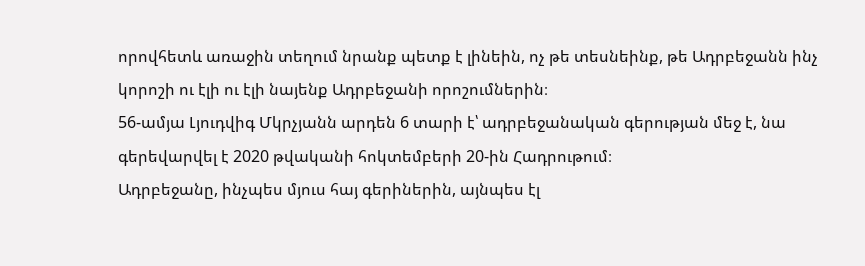որովհետև առաջին տեղում նրանք պետք է լինեին, ոչ թե տեսնեինք, թե Ադրբեջանն ինչ կորոշի ու էլի ու էլի նայենք Ադրբեջանի որոշումներին։
56-ամյա Լյուդվիգ Մկրչյանն արդեն 6 տարի է՝ ադրբեջանական գերության մեջ է, նա գերեվարվել է 2020 թվականի հոկտեմբերի 20-ին Հադրութում։
Ադրբեջանը, ինչպես մյուս հայ գերիներին, այնպես էլ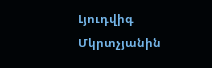Լյուդվիգ Մկրտչյանին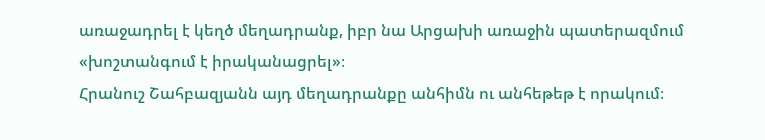առաջադրել է կեղծ մեղադրանք, իբր նա Արցախի առաջին պատերազմում «խոշտանգում է իրականացրել»։
Հրանուշ Շահբազյանն այդ մեղադրանքը անհիմն ու անհեթեթ է որակում։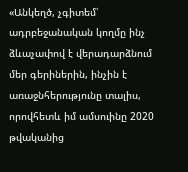«Անկեղծ, չգիտեմ՝ ադրբեջանական կողմը ինչ ձևաչափով է վերադարձնում մեր գերիներին, ինչին է առաջնհերությունը տալիս, որովհետև իմ ամսուինը 2020 թվականից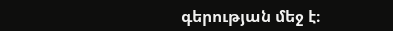գերության մեջ է։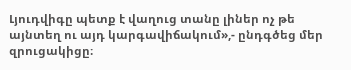Լյուդվիգը պետք է վաղուց տանը լիներ ոչ թե այնտեղ ու այդ կարգավիճակում»,- ընդգծեց մեր զրուցակիցը։